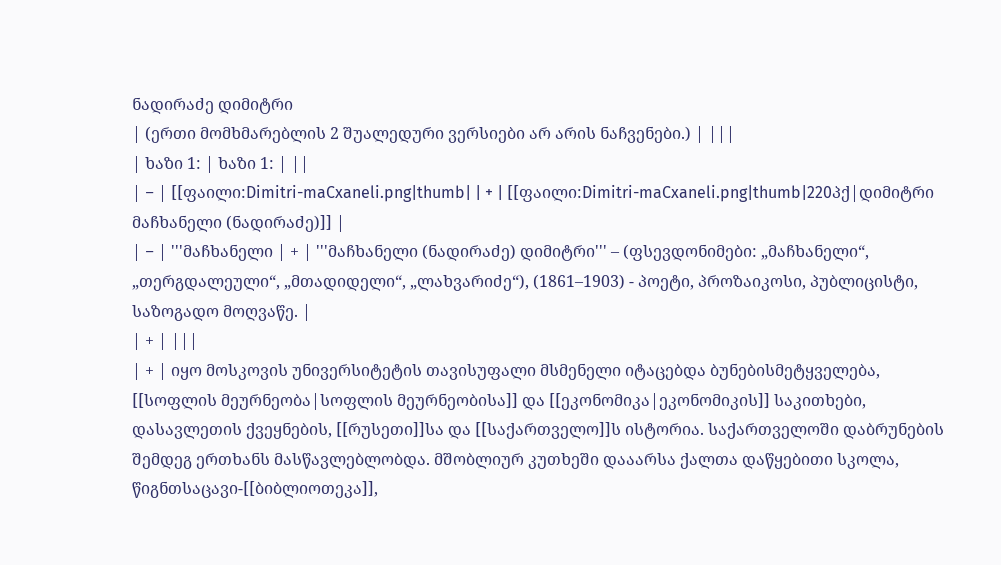ნადირაძე დიმიტრი
| (ერთი მომხმარებლის 2 შუალედური ვერსიები არ არის ნაჩვენები.) | |||
| ხაზი 1: | ხაზი 1: | ||
| − | [[ფაილი:Dimitri-maCxaneli.png|thumb| | + | [[ფაილი:Dimitri-maCxaneli.png|thumb|220პქ|დიმიტრი მაჩხანელი (ნადირაძე)]] |
| − | '''მაჩხანელი | + | '''მაჩხანელი (ნადირაძე) დიმიტრი''' – (ფსევდონიმები: „მაჩხანელი“, „თერგდალეული“, „მთადიდელი“, „ლახვარიძე“), (1861–1903) - პოეტი, პროზაიკოსი, პუბლიცისტი, საზოგადო მოღვაწე. |
| + | |||
| + | იყო მოსკოვის უნივერსიტეტის თავისუფალი მსმენელი იტაცებდა ბუნებისმეტყველება, [[სოფლის მეურნეობა|სოფლის მეურნეობისა]] და [[ეკონომიკა|ეკონომიკის]] საკითხები, დასავლეთის ქვეყნების, [[რუსეთი]]სა და [[საქართველო]]ს ისტორია. საქართველოში დაბრუნების შემდეგ ერთხანს მასწავლებლობდა. მშობლიურ კუთხეში დააარსა ქალთა დაწყებითი სკოლა, წიგნთსაცავი-[[ბიბლიოთეკა]],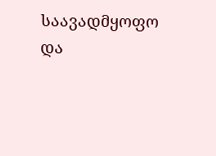საავადმყოფო და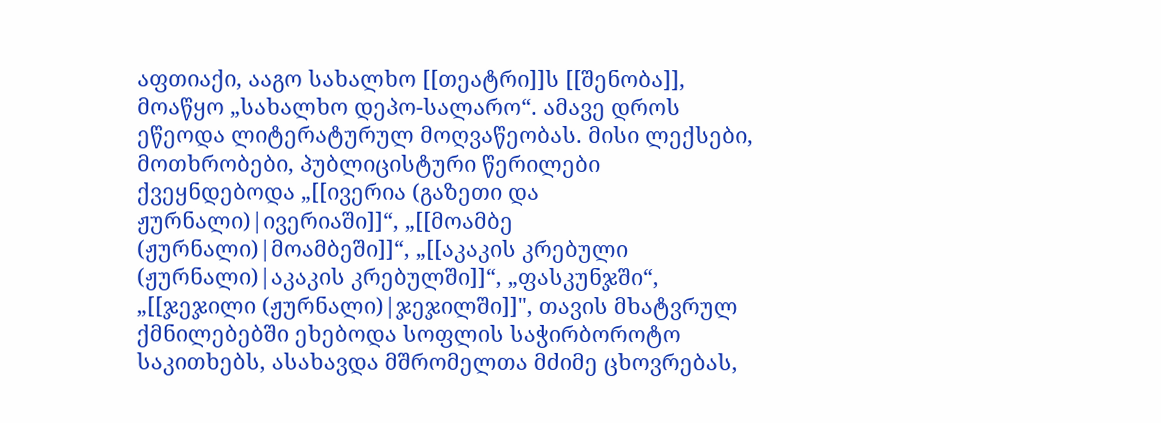აფთიაქი, ააგო სახალხო [[თეატრი]]ს [[შენობა]], მოაწყო „სახალხო დეპო-სალარო“. ამავე დროს ეწეოდა ლიტერატურულ მოღვაწეობას. მისი ლექსები, მოთხრობები, პუბლიცისტური წერილები ქვეყნდებოდა „[[ივერია (გაზეთი და ჟურნალი)|ივერიაში]]“, „[[მოამბე (ჟურნალი)|მოამბეში]]“, „[[აკაკის კრებული (ჟურნალი)|აკაკის კრებულში]]“, „ფასკუნჯში“, „[[ჯეჯილი (ჟურნალი)|ჯეჯილში]]", თავის მხატვრულ ქმნილებებში ეხებოდა სოფლის საჭირბოროტო საკითხებს, ასახავდა მშრომელთა მძიმე ცხოვრებას,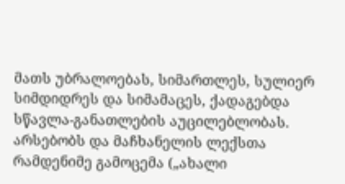მათს უბრალოებას, სიმართლეს, სულიერ სიმდიდრეს და სიმამაცეს, ქადაგებდა სწავლა-განათლების აუცილებლობას. არსებობს და მაჩხანელის ლექსთა რამდენიმე გამოცემა („ახალი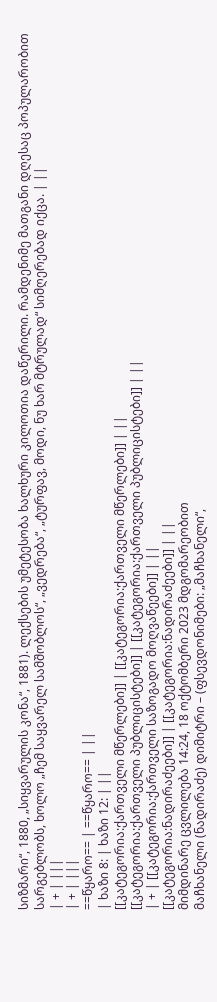სიზმარი“, 1880, „სიყვარულის კონა“, 1881). ლექსების უმეტესობა ხალხური კილოთია დაწერილი. რამდენიმე მათგანი დღესაც პოპულარობით სარგებლობს, ხოლო „ჩემ საყვარელ სამშობლოს“, „ვედრება“, „ტურფავ, მოდი, ნუ ხარ მტრულად“ სიმღერებად იქცა. | ||
| + | |||
| + | |||
==წყარო== | ==წყარო== | ||
| ხაზი 8: | ხაზი 12: | ||
[[კატეგორია:ქართველი მწერლები]] | [[კატეგორია:ქართველი მწერლები]] | ||
[[კატეგორია:ქართველი პუბლიცისტები]] | [[კატეგორია:ქართველი პუბლიცისტები]] | ||
| + | [[კატეგორია:ქართველი საზოგადო მოღვაწეები]] | ||
[[კატეგორია:ნადირაძეები]] | [[კატეგორია:ნადირაძეები]] | ||
მიმდინარე ცვლილება 14:24, 18 ოქტომბერი 2023 მდგომარეობით
მაჩხანელი (ნადირაძე) დიმიტრი – (ფსევდონიმები: „მაჩხანელი“,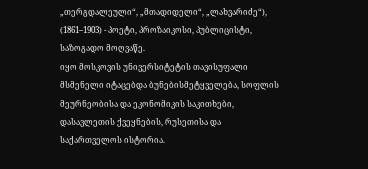„თერგდალეული“, „მთადიდელი“, „ლახვარიძე“), (1861–1903) - პოეტი, პროზაიკოსი, პუბლიცისტი, საზოგადო მოღვაწე.
იყო მოსკოვის უნივერსიტეტის თავისუფალი მსმენელი იტაცებდა ბუნებისმეტყველება, სოფლის მეურნეობისა და ეკონომიკის საკითხები, დასავლეთის ქვეყნების, რუსეთისა და საქართველოს ისტორია.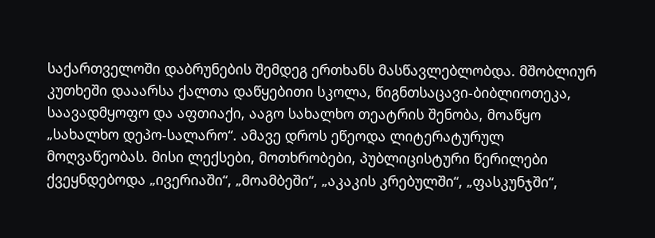საქართველოში დაბრუნების შემდეგ ერთხანს მასწავლებლობდა. მშობლიურ კუთხეში დააარსა ქალთა დაწყებითი სკოლა, წიგნთსაცავი-ბიბლიოთეკა, საავადმყოფო და აფთიაქი, ააგო სახალხო თეატრის შენობა, მოაწყო „სახალხო დეპო-სალარო“. ამავე დროს ეწეოდა ლიტერატურულ მოღვაწეობას. მისი ლექსები, მოთხრობები, პუბლიცისტური წერილები ქვეყნდებოდა „ივერიაში“, „მოამბეში“, „აკაკის კრებულში“, „ფასკუნჯში“,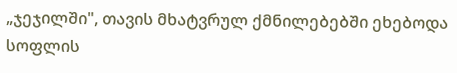„ჯეჯილში", თავის მხატვრულ ქმნილებებში ეხებოდა სოფლის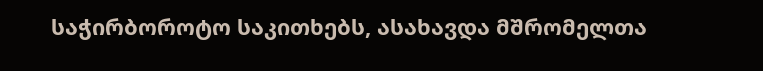საჭირბოროტო საკითხებს, ასახავდა მშრომელთა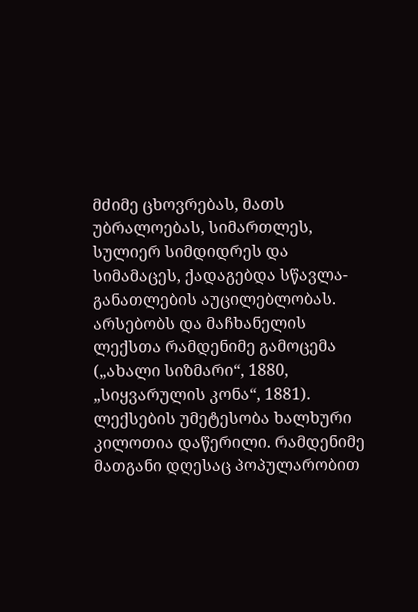მძიმე ცხოვრებას, მათს უბრალოებას, სიმართლეს, სულიერ სიმდიდრეს და სიმამაცეს, ქადაგებდა სწავლა-განათლების აუცილებლობას. არსებობს და მაჩხანელის ლექსთა რამდენიმე გამოცემა („ახალი სიზმარი“, 1880, „სიყვარულის კონა“, 1881). ლექსების უმეტესობა ხალხური კილოთია დაწერილი. რამდენიმე მათგანი დღესაც პოპულარობით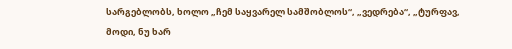სარგებლობს, ხოლო „ჩემ საყვარელ სამშობლოს“, „ვედრება“, „ტურფავ, მოდი, ნუ ხარ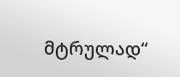მტრულად“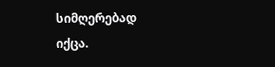სიმღერებად იქცა.